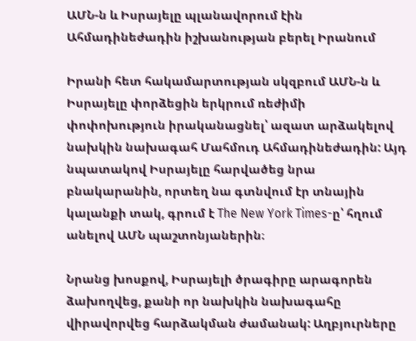ԱՄՆ-ն և Իսրայելը պլանավորում էին Ահմադինեժադին իշխանության բերել Իրանում

Իրանի հետ հակամարտության սկզբում ԱՄՆ-ն և Իսրայելը փորձեցին երկրում ռեժիմի փոփոխություն իրականացնել՝ ազատ արձակելով նախկին նախագահ Մահմուդ Ահմադինեժադին: Այդ նպատակով Իսրայելը հարվածեց նրա բնակարանին, որտեղ նա գտնվում էր տնային կալանքի տակ, գրում է The New York Times-ը՝ հղում անելով ԱՄՆ պաշտոնյաներին։

Նրանց խոսքով, Իսրայելի ծրագիրը արագորեն ձախողվեց, քանի որ նախկին նախագահը վիրավորվեց հարձակման ժամանակ: Աղբյուրները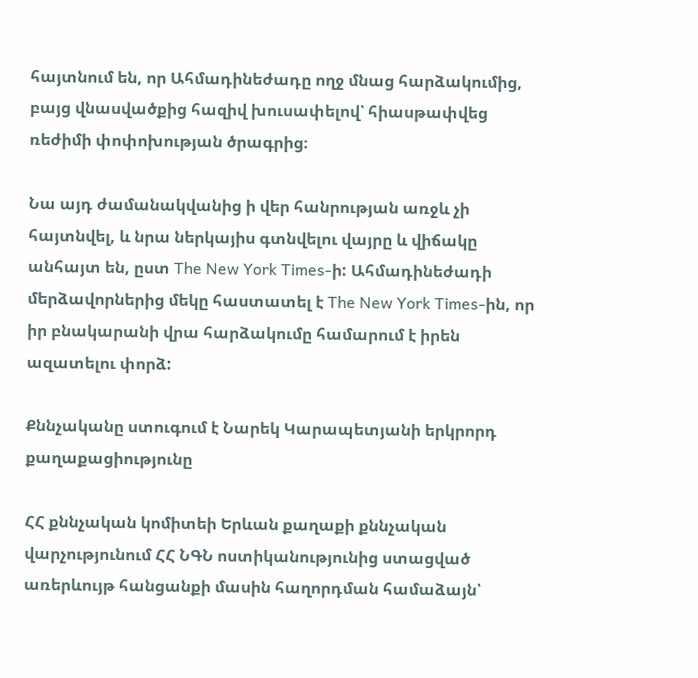հայտնում են, որ Ահմադինեժադը ողջ մնաց հարձակումից, բայց վնասվածքից հազիվ խուսափելով՝ հիասթափվեց ռեժիմի փոփոխության ծրագրից։

Նա այդ ժամանակվանից ի վեր հանրության առջև չի հայտնվել, և նրա ներկայիս գտնվելու վայրը և վիճակը անհայտ են, ըստ The New York Times-ի: Ահմադինեժադի մերձավորներից մեկը հաստատել է The New York Times-ին, որ իր բնակարանի վրա հարձակումը համարում է իրեն ազատելու փորձ:

Քննչականը ստուգում է Նարեկ Կարապետյանի երկրորդ քաղաքացիությունը

ՀՀ քննչական կոմիտեի Երևան քաղաքի քննչական վարչությունում ՀՀ ՆԳՆ ոստիկանությունից ստացված առերևույթ հանցանքի մասին հաղորդման համաձայն՝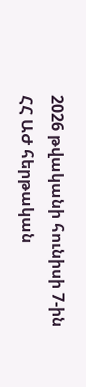2026 թվականի հունիսի 7-ին ՀՀ ԱԺ հերթական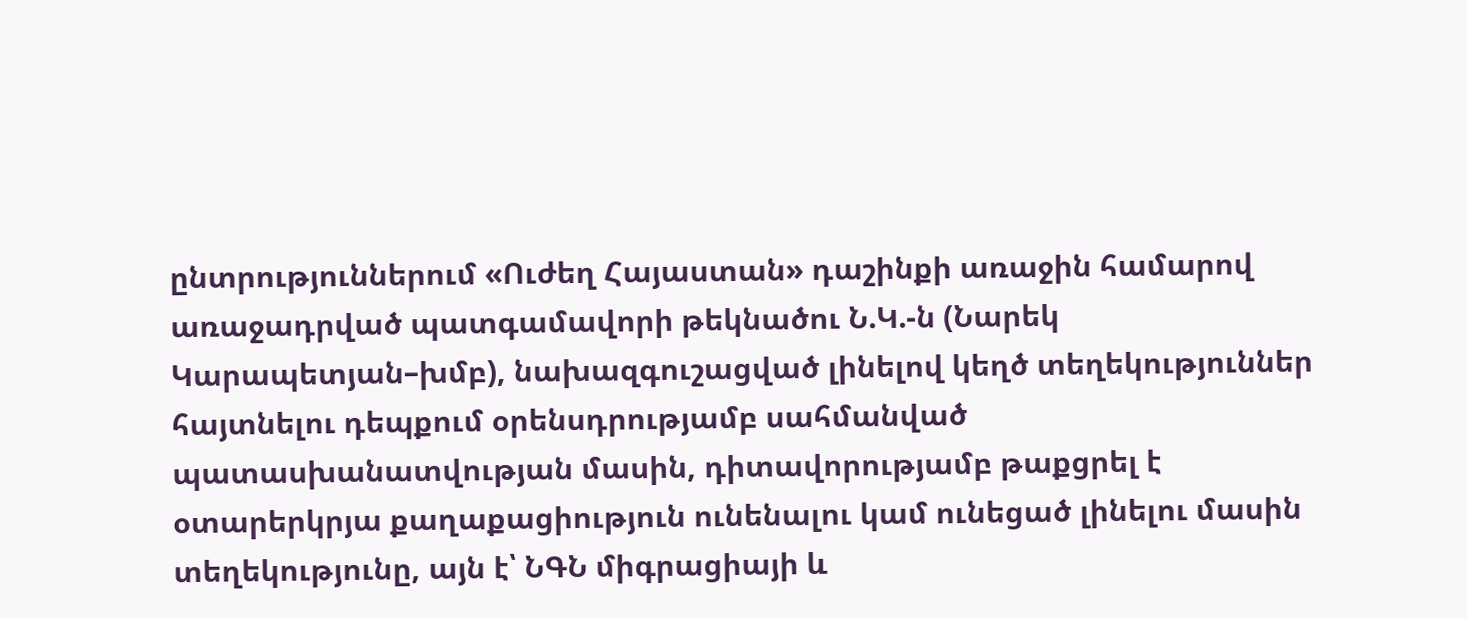ընտրություններում «Ուժեղ Հայաստան» դաշինքի առաջին համարով առաջադրված պատգամավորի թեկնածու Ն.Կ.-ն (Նարեկ Կարապետյան–խմբ), նախազգուշացված լինելով կեղծ տեղեկություններ հայտնելու դեպքում օրենսդրությամբ սահմանված պատասխանատվության մասին, դիտավորությամբ թաքցրել է օտարերկրյա քաղաքացիություն ունենալու կամ ունեցած լինելու մասին տեղեկությունը, այն է՝ ՆԳՆ միգրացիայի և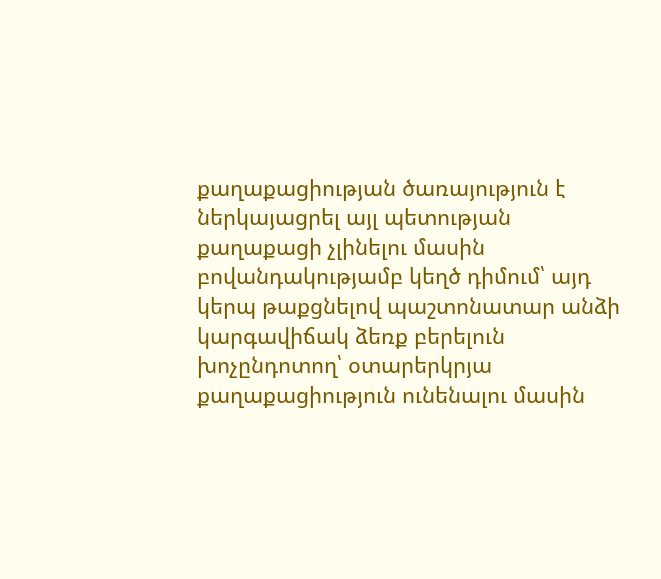քաղաքացիության ծառայություն է ներկայացրել այլ պետության քաղաքացի չլինելու մասին բովանդակությամբ կեղծ դիմում՝ այդ կերպ թաքցնելով պաշտոնատար անձի կարգավիճակ ձեռք բերելուն խոչընդոտող՝ օտարերկրյա քաղաքացիություն ունենալու մասին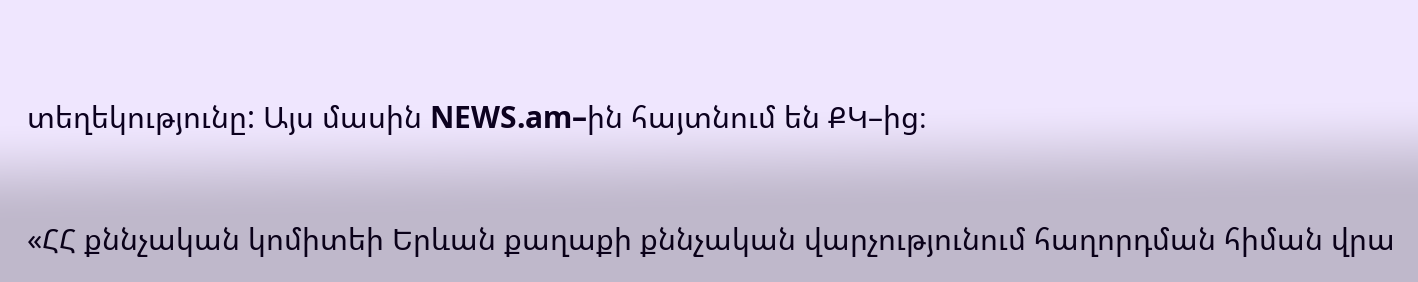տեղեկությունը: Այս մասին NEWS.am–ին հայտնում են ՔԿ–ից։

«ՀՀ քննչական կոմիտեի Երևան քաղաքի քննչական վարչությունում հաղորդման հիման վրա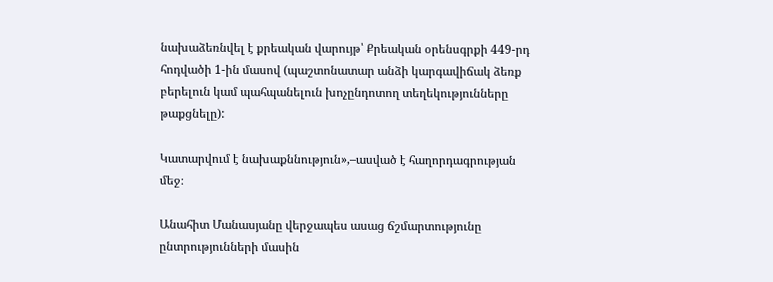նախաձեռնվել է քրեական վարույթ՝ Քրեական օրենսգրքի 449-րդ հոդվածի 1-ին մասով (պաշտոնատար անձի կարգավիճակ ձեռք բերելուն կամ պահպանելուն խոչընդոտող տեղեկությունները թաքցնելը):

Կատարվում է նախաքննություն»,–ասված է հաղորդագրության մեջ։

Անահիտ Մանասյանը վերջապես ասաց ճշմարտությունը ընտրությունների մասին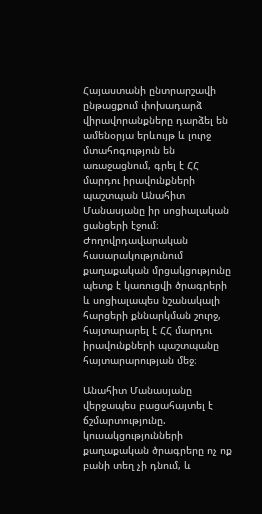Հայաստանի ընտրարշավի ընթացքում փոխադարձ վիրավորանքները դարձել են ամենօրյա երևույթ և լուրջ մտահոգություն են առաջացնում, գրել է ՀՀ մարդու իրավունքների պաշտպան Անահիտ Մանասյանը իր սոցիալական ցանցերի էջում։ Ժողովրդավարական հասարակությունում քաղաքական մրցակցությունը պետք է կառուցվի ծրագրերի և սոցիալապես նշանակալի հարցերի քննարկման շուրջ, հայտարարել է ՀՀ մարդու իրավունքների պաշտպանը հայտարարության մեջ։

Անահիտ Մանասյանը վերջապես բացահայտել է ճշմարտությունը. կուսակցությունների քաղաքական ծրագրերը ոչ ոք բանի տեղ չի դնում, և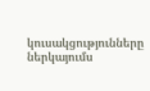կուսակցությունները ներկայումս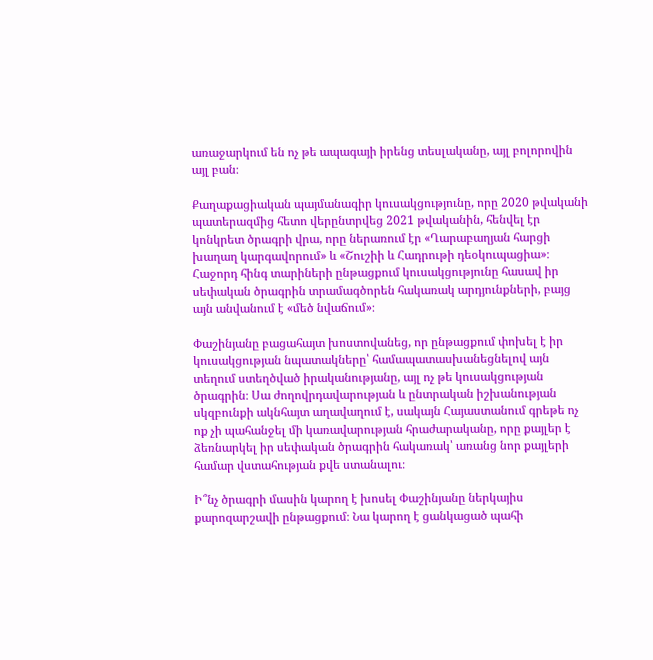առաջարկում են ոչ թե ապագայի իրենց տեսլականը, այլ բոլորովին այլ բան։

Քաղաքացիական պայմանագիր կուսակցությունը, որը 2020 թվականի պատերազմից հետո վերընտրվեց 2021 թվականին, հենվել էր կոնկրետ ծրագրի վրա, որը ներառում էր «Ղարաբաղյան հարցի խաղաղ կարգավորում» և «Շուշիի և Հադրութի դեօկուպացիա»։ Հաջորդ հինգ տարիների ընթացքում կուսակցությունը հասավ իր սեփական ծրագրին տրամագծորեն հակառակ արդյունքների, բայց այն անվանում է «մեծ նվաճում»։

Փաշինյանը բացահայտ խոստովանեց, որ ընթացքում փոխել է իր կուսակցության նպատակները՝ համապատասխանեցնելով այն տեղում ստեղծված իրականությանը, այլ ոչ թե կուսակցության ծրագրին։ Սա ժողովրդավարության և ընտրական իշխանության սկզբունքի ակնհայտ աղավաղում է, սակայն Հայաստանում գրեթե ոչ ոք չի պահանջել մի կառավարության հրաժարականը, որը քայլեր է ձեռնարկել իր սեփական ծրագրին հակառակ՝ առանց նոր քայլերի համար վստահության քվե ստանալու։

Ի՞նչ ծրագրի մասին կարող է խոսել Փաշինյանը ներկայիս քարոզարշավի ընթացքում։ Նա կարող է ցանկացած պահի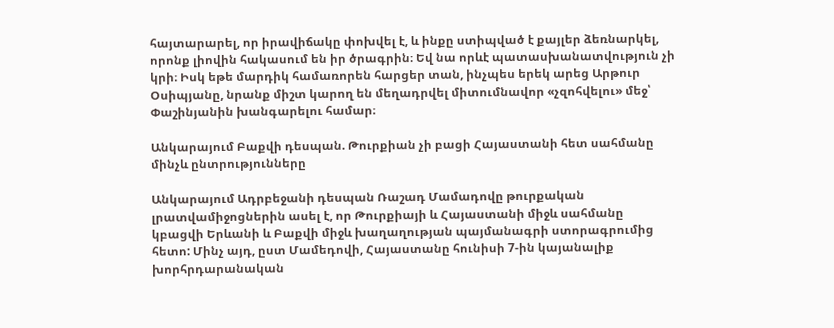հայտարարել, որ իրավիճակը փոխվել է, և ինքը ստիպված է քայլեր ձեռնարկել, որոնք լիովին հակասում են իր ծրագրին։ Եվ նա որևէ պատասխանատվություն չի կրի։ Իսկ եթե մարդիկ համառորեն հարցեր տան, ինչպես երեկ արեց Արթուր Օսիպյանը, նրանք միշտ կարող են մեղադրվել միտումնավոր «չզոհվելու» մեջ՝ Փաշինյանին խանգարելու համար։

Անկարայում Բաքվի դեսպան. Թուրքիան չի բացի Հայաստանի հետ սահմանը մինչև ընտրությունները

Անկարայում Ադրբեջանի դեսպան Ռաշադ Մամադովը թուրքական լրատվամիջոցներին ասել է, որ Թուրքիայի և Հայաստանի միջև սահմանը կբացվի Երևանի և Բաքվի միջև խաղաղության պայմանագրի ստորագրումից հետո: Մինչ այդ, ըստ Մամեդովի, Հայաստանը հունիսի 7-ին կայանալիք խորհրդարանական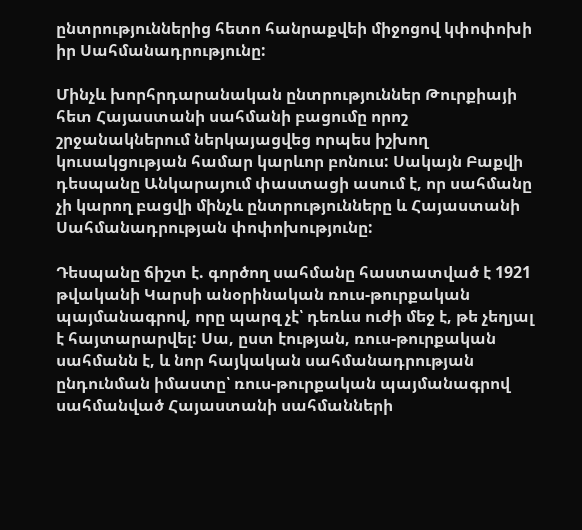ընտրություններից հետո հանրաքվեի միջոցով կփոփոխի իր Սահմանադրությունը:

Մինչև խորհրդարանական ընտրություններ Թուրքիայի հետ Հայաստանի սահմանի բացումը որոշ շրջանակներում ներկայացվեց որպես իշխող կուսակցության համար կարևոր բոնուս: Սակայն Բաքվի դեսպանը Անկարայում փաստացի ասում է, որ սահմանը չի կարող բացվի մինչև ընտրությունները և Հայաստանի Սահմանադրության փոփոխությունը:

Դեսպանը ճիշտ է. գործող սահմանը հաստատված է 1921 թվականի Կարսի անօրինական ռուս-թուրքական պայմանագրով, որը պարզ չէ՝ դեռևս ուժի մեջ է, թե չեղյալ է հայտարարվել: Սա, ըստ էության, ռուս-թուրքական սահմանն է, և նոր հայկական սահմանադրության ընդունման իմաստը՝ ռուս-թուրքական պայմանագրով սահմանված Հայաստանի սահմանների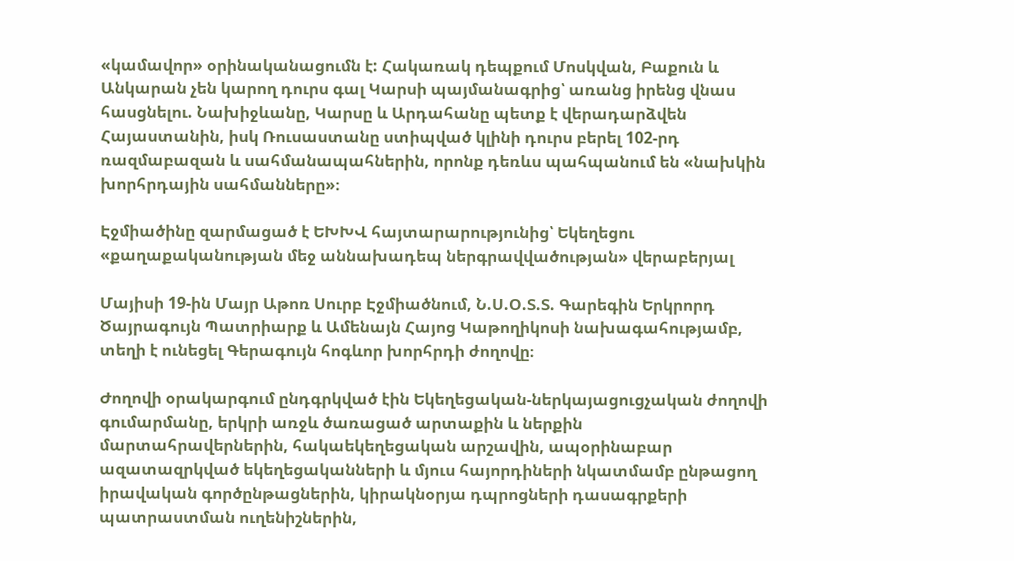«կամավոր» օրինականացումն է: Հակառակ դեպքում Մոսկվան, Բաքուն և Անկարան չեն կարող դուրս գալ Կարսի պայմանագրից՝ առանց իրենց վնաս հասցնելու. Նախիջևանը, Կարսը և Արդահանը պետք է վերադարձվեն Հայաստանին, իսկ Ռուսաստանը ստիպված կլինի դուրս բերել 102-րդ ռազմաբազան և սահմանապահներին, որոնք դեռևս պահպանում են «նախկին խորհրդային սահմանները»։

Էջմիածինը զարմացած է ԵԽԽՎ հայտարարությունից՝ Եկեղեցու «քաղաքականության մեջ աննախադեպ ներգրավվածության» վերաբերյալ

Մայիսի 19-ին Մայր Աթոռ Սուրբ Էջմիածնում, Ն.Ս.Օ.Տ.Տ. Գարեգին Երկրորդ Ծայրագույն Պատրիարք և Ամենայն Հայոց Կաթողիկոսի նախագահությամբ, տեղի է ունեցել Գերագույն հոգևոր խորհրդի ժողովը։

Ժողովի օրակարգում ընդգրկված էին Եկեղեցական-ներկայացուցչական ժողովի գումարմանը, երկրի առջև ծառացած արտաքին և ներքին մարտահրավերներին, հակաեկեղեցական արշավին, ապօրինաբար ազատազրկված եկեղեցականների և մյուս հայորդիների նկատմամբ ընթացող իրավական գործընթացներին, կիրակնօրյա դպրոցների դասագրքերի պատրաստման ուղենիշներին,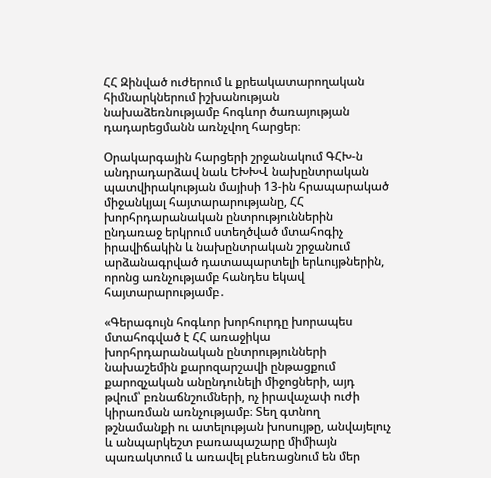ՀՀ Զինված ուժերում և քրեակատարողական հիմնարկներում իշխանության նախաձեռնությամբ հոգևոր ծառայության դադարեցմանն առնչվող հարցեր։

Օրակարգային հարցերի շրջանակում ԳՀԽ-ն անդրադարձավ նաև ԵԽԽՎ նախընտրական պատվիրակության մայիսի 13-ին հրապարակած միջանկյալ հայտարարությանը, ՀՀ խորհրդարանական ընտրություններին ընդառաջ երկրում ստեղծված մտահոգիչ իրավիճակին և նախընտրական շրջանում արձանագրված դատապարտելի երևույթներին, որոնց առնչությամբ հանդես եկավ հայտարարությամբ․

«Գերագույն հոգևոր խորհուրդը խորապես մտահոգված է ՀՀ առաջիկա խորհրդարանական ընտրությունների նախաշեմին քարոզարշավի ընթացքում քարոզչական անընդունելի միջոցների, այդ թվում՝ բռնաճնշումների, ոչ իրավաչափ ուժի կիրառման առնչությամբ։ Տեղ գտնող թշնամանքի ու ատելության խոսույթը, անվայելուչ և անպարկեշտ բառապաշարը միմիայն պառակտում և առավել բևեռացնում են մեր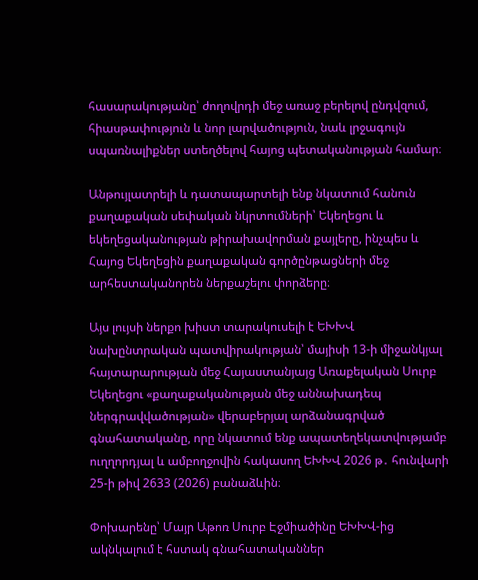հասարակությանը՝ ժողովրդի մեջ առաջ բերելով ընդվզում, հիասթափություն և նոր լարվածություն, նաև լրջագույն սպառնալիքներ ստեղծելով հայոց պետականության համար։

Անթույլատրելի և դատապարտելի ենք նկատում հանուն քաղաքական սեփական նկրտումների՝ Եկեղեցու և եկեղեցականության թիրախավորման քայլերը, ինչպես և Հայոց Եկեղեցին քաղաքական գործընթացների մեջ արհեստականորեն ներքաշելու փորձերը։

Այս լույսի ներքո խիստ տարակուսելի է ԵԽԽՎ նախընտրական պատվիրակության՝ մայիսի 13-ի միջանկյալ հայտարարության մեջ Հայաստանյայց Առաքելական Սուրբ Եկեղեցու «քաղաքականության մեջ աննախադեպ ներգրավվածության» վերաբերյալ արձանագրված գնահատականը, որը նկատում ենք ապատեղեկատվությամբ ուղղորդյալ և ամբողջովին հակասող ԵԽԽՎ 2026 թ․ հունվարի 25-ի թիվ 2633 (2026) բանաձևին։

Փոխարենը՝ Մայր Աթոռ Սուրբ Էջմիածինը ԵԽԽՎ-ից ակնկալում է հստակ գնահատականներ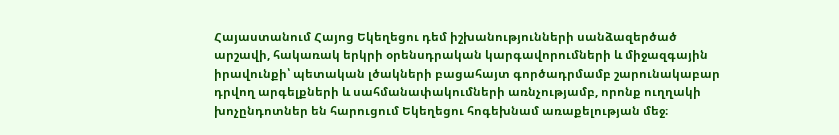Հայաստանում Հայոց Եկեղեցու դեմ իշխանությունների սանձազերծած արշավի, հակառակ երկրի օրենսդրական կարգավորումների և միջազգային իրավունքի՝ պետական լծակների բացահայտ գործադրմամբ շարունակաբար դրվող արգելքների և սահմանափակումների առնչությամբ, որոնք ուղղակի խոչընդոտներ են հարուցում Եկեղեցու հոգեխնամ առաքելության մեջ։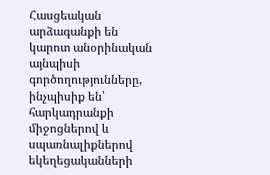Հասցեական արձագանքի են կարոտ անօրինական այնպիսի գործողությունները, ինչպիսիք են՝ հարկադրանքի միջոցներով և սպառնալիքներով եկեղեցականների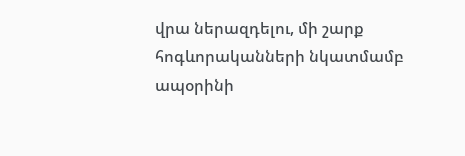վրա ներազդելու, մի շարք հոգևորականների նկատմամբ ապօրինի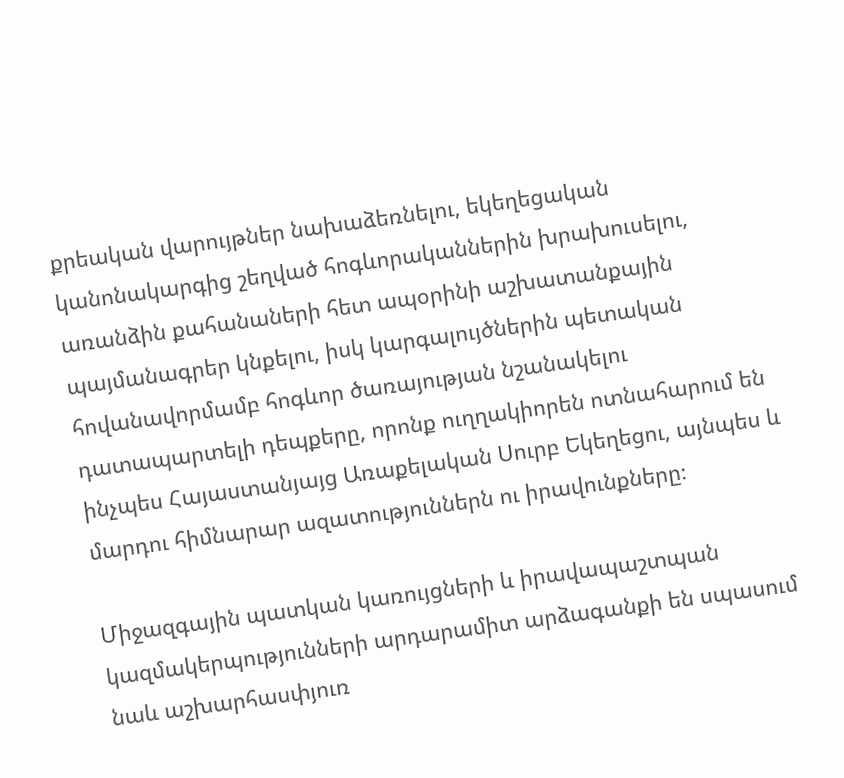քրեական վարույթներ նախաձեռնելու, եկեղեցական կանոնակարգից շեղված հոգևորականներին խրախուսելու, առանձին քահանաների հետ ապօրինի աշխատանքային պայմանագրեր կնքելու, իսկ կարգալույծներին պետական հովանավորմամբ հոգևոր ծառայության նշանակելու դատապարտելի դեպքերը, որոնք ուղղակիորեն ոտնահարում են ինչպես Հայաստանյայց Առաքելական Սուրբ Եկեղեցու, այնպես և մարդու հիմնարար ազատություններն ու իրավունքները։

Միջազգային պատկան կառույցների և իրավապաշտպան կազմակերպությունների արդարամիտ արձագանքի են սպասում նաև աշխարհասփյուռ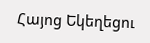Հայոց Եկեղեցու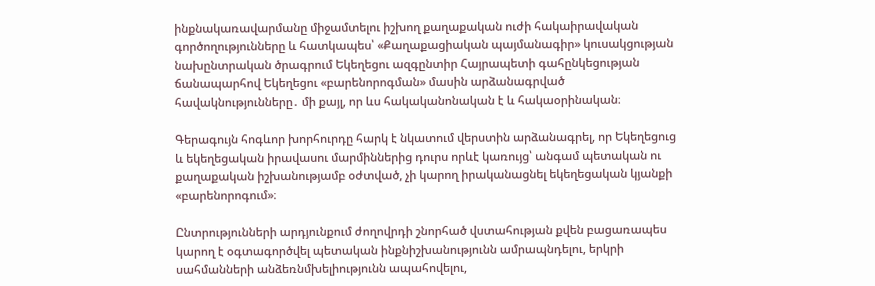ինքնակառավարմանը միջամտելու իշխող քաղաքական ուժի հակաիրավական գործողությունները և հատկապես՝ «Քաղաքացիական պայմանագիր» կուսակցության նախընտրական ծրագրում Եկեղեցու ազգընտիր Հայրապետի գահընկեցության ճանապարհով Եկեղեցու «բարենորոգման» մասին արձանագրված հավակնությունները․ մի քայլ, որ ևս հակականոնական է և հակաօրինական։

Գերագույն հոգևոր խորհուրդը հարկ է նկատում վերստին արձանագրել, որ Եկեղեցուց և եկեղեցական իրավասու մարմիններից դուրս որևէ կառույց՝ անգամ պետական ու քաղաքական իշխանությամբ օժտված, չի կարող իրականացնել եկեղեցական կյանքի «բարենորոգում»։

Ընտրությունների արդյունքում ժողովրդի շնորհած վստահության քվեն բացառապես կարող է օգտագործվել պետական ինքնիշխանությունն ամրապնդելու, երկրի սահմանների անձեռնմխելիությունն ապահովելու,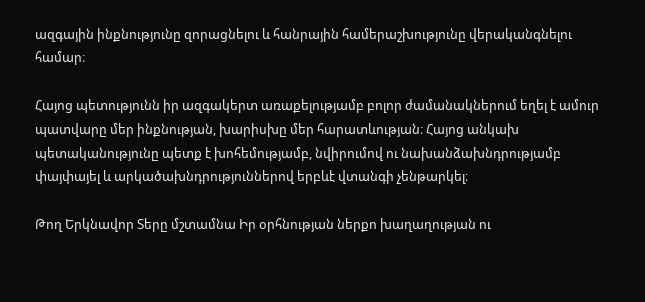ազգային ինքնությունը զորացնելու և հանրային համերաշխությունը վերականգնելու համար։

Հայոց պետությունն իր ազգակերտ առաքելությամբ բոլոր ժամանակներում եղել է ամուր պատվարը մեր ինքնության, խարիսխը մեր հարատևության։ Հայոց անկախ պետականությունը պետք է խոհեմությամբ, նվիրումով ու նախանձախնդրությամբ փայփայել և արկածախնդրություններով երբևէ վտանգի չենթարկել։

Թող Երկնավոր Տերը մշտամնա Իր օրհնության ներքո խաղաղության ու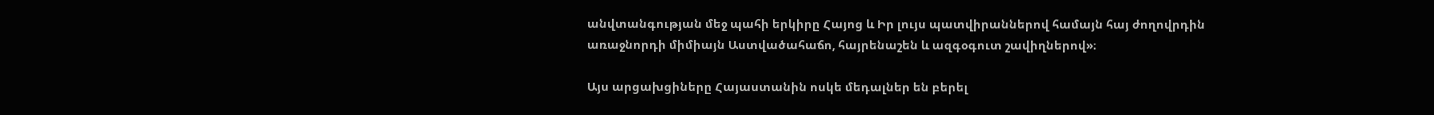անվտանգության մեջ պահի երկիրը Հայոց և Իր լույս պատվիրաններով համայն հայ ժողովրդին առաջնորդի միմիայն Աստվածահաճո, հայրենաշեն և ազգօգուտ շավիղներով»։

Այս արցախցիները Հայաստանին ոսկե մեդալներ են բերել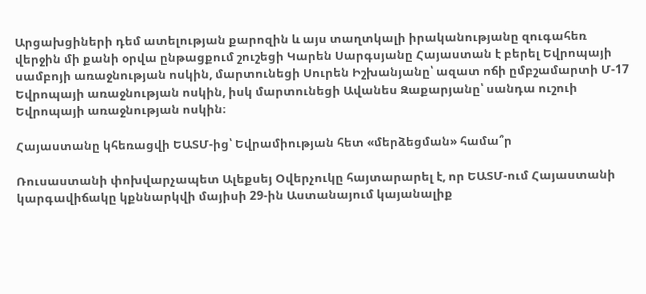Արցախցիների դեմ ատելության քարոզին և այս տաղտկալի իրականությանը զուգահեռ վերջին մի քանի օրվա ընթացքում շուշեցի Կարեն Սարգսյանը Հայաստան է բերել Եվրոպայի սամբոյի առաջնության ոսկին, մարտունեցի Սուրեն Իշխանյանը՝ ազատ ոճի ըմբշամարտի Մ-17 Եվրոպայի առաջնության ոսկին, իսկ մարտունեցի Ավանես Զաքարյանը՝ սանդա ուշուի Եվրոպայի առաջնության ոսկին։

Հայաստանը կհեռացվի ԵԱՏՄ-ից՝ Եվրամիության հետ «մերձեցման» համա՞ր

Ռուսաստանի փոխվարչապետ Ալեքսեյ Օվերչուկը հայտարարել է, որ ԵԱՏՄ-ում Հայաստանի կարգավիճակը կքննարկվի մայիսի 29-ին Աստանայում կայանալիք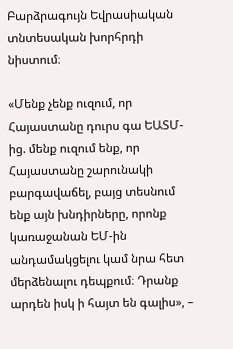Բարձրագույն Եվրասիական տնտեսական խորհրդի նիստում։

«Մենք չենք ուզում, որ Հայաստանը դուրս գա ԵԱՏՄ-ից. մենք ուզում ենք, որ Հայաստանը շարունակի բարգավաճել, բայց տեսնում ենք այն խնդիրները, որոնք կառաջանան ԵՄ-ին անդամակցելու կամ նրա հետ մերձենալու դեպքում։ Դրանք արդեն իսկ ի հայտ են գալիս», –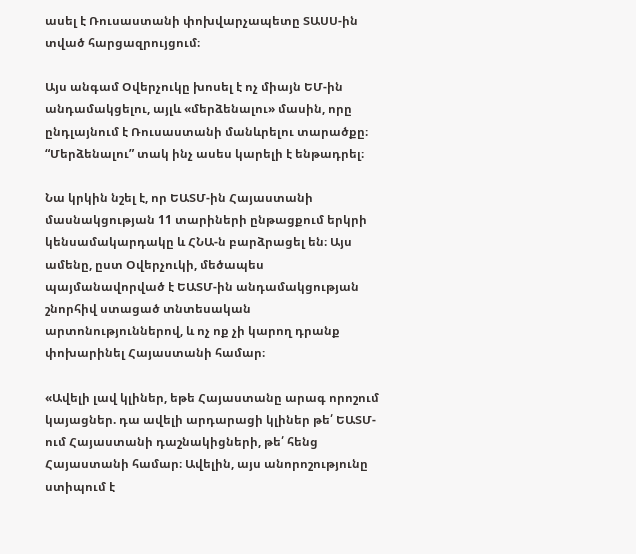ասել է Ռուսաստանի փոխվարչապետը ՏԱՍՍ-ին տված հարցազրույցում։

Այս անգամ Օվերչուկը խոսել է ոչ միայն ԵՄ-ին անդամակցելու, այլև «մերձենալու» մասին, որը ընդլայնում է Ռուսաստանի մանևրելու տարածքը։ “Մերձենալու” տակ ինչ ասես կարելի է ենթադրել։

Նա կրկին նշել է, որ ԵԱՏՄ-ին Հայաստանի մասնակցության 11 տարիների ընթացքում երկրի կենսամակարդակը և ՀՆԱ-ն բարձրացել են։ Այս ամենը, ըստ Օվերչուկի, մեծապես պայմանավորված է ԵԱՏՄ-ին անդամակցության շնորհիվ ստացած տնտեսական արտոնություններով, և ոչ ոք չի կարող դրանք փոխարինել Հայաստանի համար։

«Ավելի լավ կլիներ, եթե Հայաստանը արագ որոշում կայացներ. դա ավելի արդարացի կլիներ թե՛ ԵԱՏՄ-ում Հայաստանի դաշնակիցների, թե՛ հենց Հայաստանի համար։ Ավելին, այս անորոշությունը ստիպում է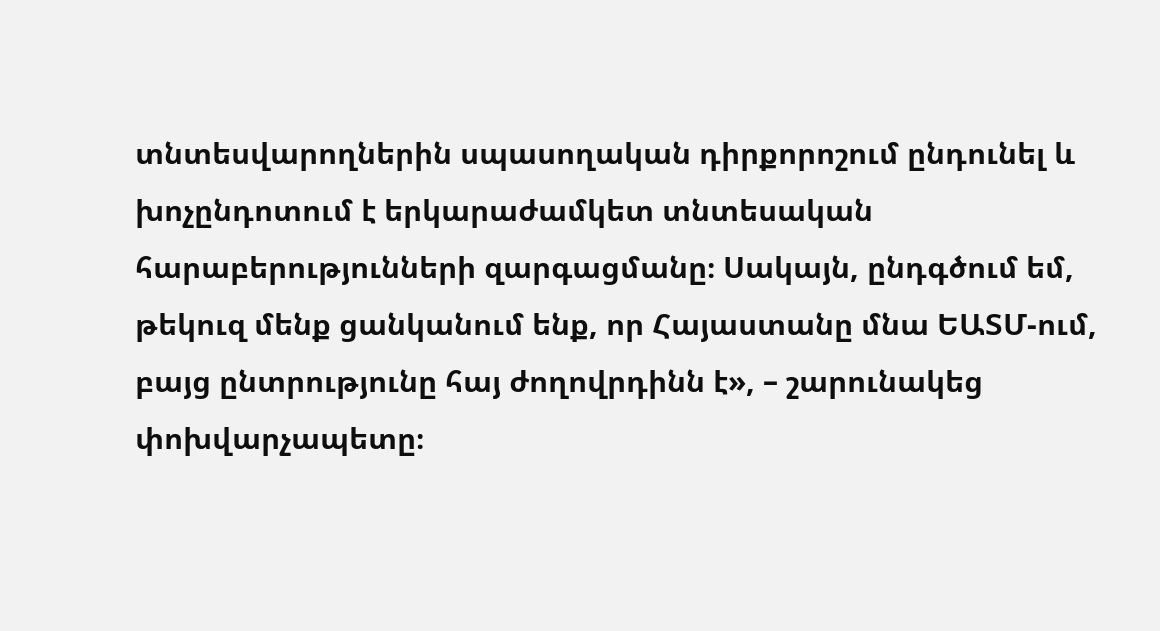տնտեսվարողներին սպասողական դիրքորոշում ընդունել և խոչընդոտում է երկարաժամկետ տնտեսական հարաբերությունների զարգացմանը։ Սակայն, ընդգծում եմ, թեկուզ մենք ցանկանում ենք, որ Հայաստանը մնա ԵԱՏՄ-ում, բայց ընտրությունը հայ ժողովրդինն է», – շարունակեց փոխվարչապետը։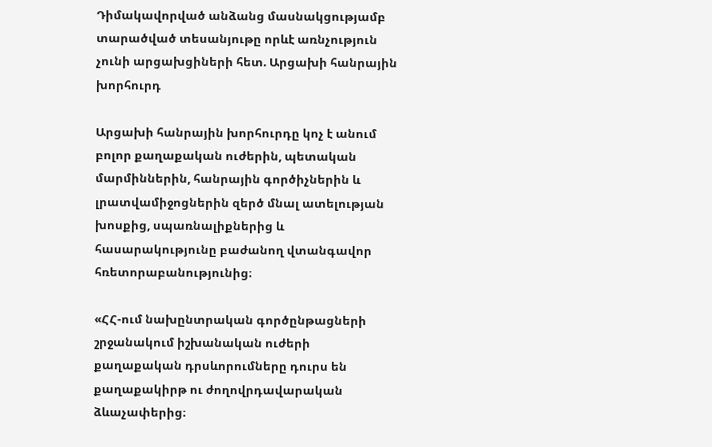Դիմակավորված անձանց մասնակցությամբ տարածված տեսանյութը որևէ առնչություն չունի արցախցիների հետ. Արցախի հանրային խորհուրդ

Արցախի հանրային խորհուրդը կոչ է անում բոլոր քաղաքական ուժերին, պետական մարմիններին, հանրային գործիչներին և լրատվամիջոցներին զերծ մնալ ատելության խոսքից, սպառնալիքներից և հասարակությունը բաժանող վտանգավոր հռետորաբանությունից։

«ՀՀ-ում նախընտրական գործընթացների շրջանակում իշխանական ուժերի քաղաքական դրսևորումները դուրս են քաղաքակիրթ ու ժողովրդավարական ձևաչափերից։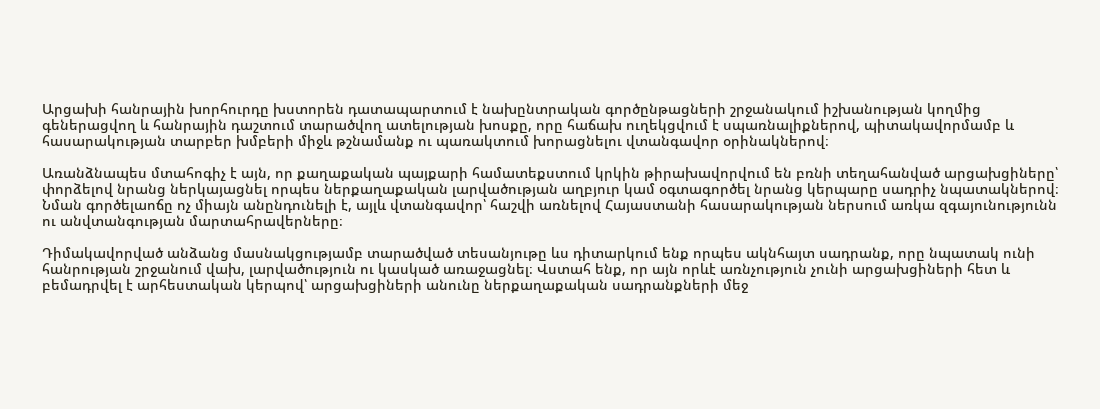Արցախի հանրային խորհուրդը խստորեն դատապարտում է նախընտրական գործընթացների շրջանակում իշխանության կողմից գեներացվող և հանրային դաշտում տարածվող ատելության խոսքը, որը հաճախ ուղեկցվում է սպառնալիքներով, պիտակավորմամբ և հասարակության տարբեր խմբերի միջև թշնամանք ու պառակտում խորացնելու վտանգավոր օրինակներով։

Առանձնապես մտահոգիչ է այն, որ քաղաքական պայքարի համատեքստում կրկին թիրախավորվում են բռնի տեղահանված արցախցիները՝ փորձելով նրանց ներկայացնել որպես ներքաղաքական լարվածության աղբյուր կամ օգտագործել նրանց կերպարը սադրիչ նպատակներով։ Նման գործելաոճը ոչ միայն անընդունելի է, այլև վտանգավոր՝ հաշվի առնելով Հայաստանի հասարակության ներսում առկա զգայունությունն ու անվտանգության մարտահրավերները։

Դիմակավորված անձանց մասնակցությամբ տարածված տեսանյութը ևս դիտարկում ենք որպես ակնհայտ սադրանք, որը նպատակ ունի հանրության շրջանում վախ, լարվածություն ու կասկած առաջացնել։ Վստահ ենք, որ այն որևէ առնչություն չունի արցախցիների հետ և բեմադրվել է արհեստական կերպով՝ արցախցիների անունը ներքաղաքական սադրանքների մեջ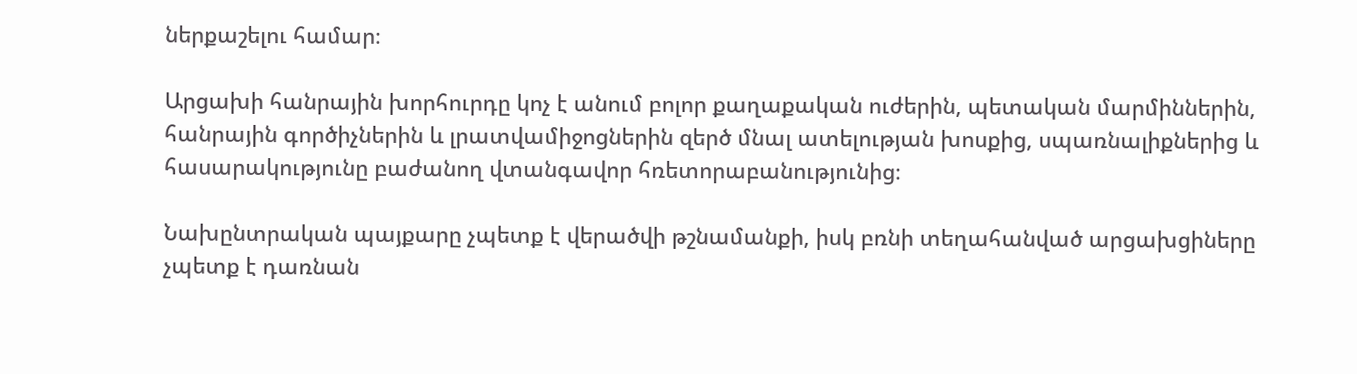ներքաշելու համար։

Արցախի հանրային խորհուրդը կոչ է անում բոլոր քաղաքական ուժերին, պետական մարմիններին, հանրային գործիչներին և լրատվամիջոցներին զերծ մնալ ատելության խոսքից, սպառնալիքներից և հասարակությունը բաժանող վտանգավոր հռետորաբանությունից։

Նախընտրական պայքարը չպետք է վերածվի թշնամանքի, իսկ բռնի տեղահանված արցախցիները չպետք է դառնան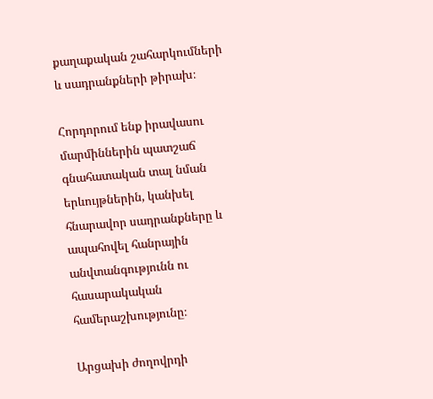քաղաքական շահարկումների և սադրանքների թիրախ։

Հորդորում ենք իրավասու մարմիններին պատշաճ գնահատական տալ նման երևույթներին, կանխել հնարավոր սադրանքները և ապահովել հանրային անվտանգությունն ու հասարակական համերաշխությունը։

Արցախի ժողովրդի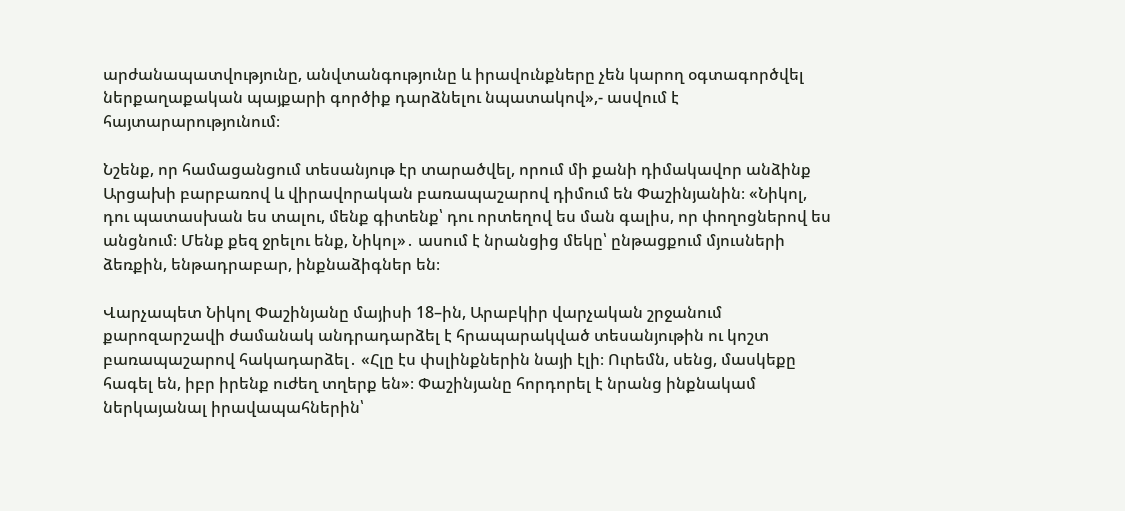արժանապատվությունը, անվտանգությունը և իրավունքները չեն կարող օգտագործվել ներքաղաքական պայքարի գործիք դարձնելու նպատակով»,- ասվում է հայտարարությունում։

Նշենք, որ համացանցում տեսանյութ էր տարածվել, որում մի քանի դիմակավոր անձինք Արցախի բարբառով և վիրավորական բառապաշարով դիմում են Փաշինյանին։ «Նիկոլ, դու պատասխան ես տալու, մենք գիտենք՝ դու որտեղով ես ման գալիս, որ փողոցներով ես անցնում։ Մենք քեզ ջրելու ենք, Նիկոլ»․ ասում է նրանցից մեկը՝ ընթացքում մյուսների ձեռքին, ենթադրաբար, ինքնաձիգներ են։

Վարչապետ Նիկոլ Փաշինյանը մայիսի 18–ին, Արաբկիր վարչական շրջանում քարոզարշավի ժամանակ անդրադարձել է հրապարակված տեսանյութին ու կոշտ բառապաշարով հակադարձել․ «Հլը էս փսլինքներին նայի էլի։ Ուրեմն, սենց, մասկեքը հագել են, իբր իրենք ուժեղ տղերք են»։ Փաշինյանը հորդորել է նրանց ինքնակամ ներկայանալ իրավապահներին՝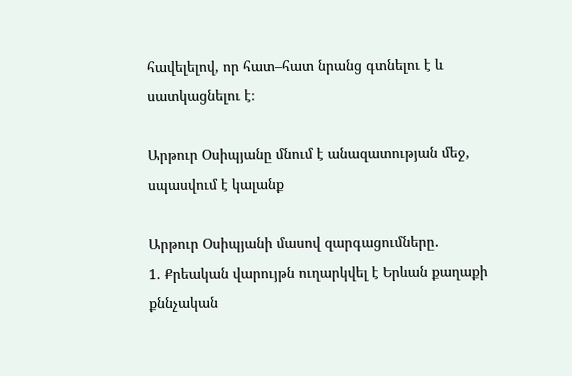հավելելով, որ հատ–հատ նրանց գտնելու է և սատկացնելու է։

Արթուր Օսիպյանը մնում է անազատության մեջ, սպասվում է կալանք

Արթուր Օսիպյանի մասով զարգացումները․
1. Քրեական վարույթն ուղարկվել է Երևան քաղաքի քննչական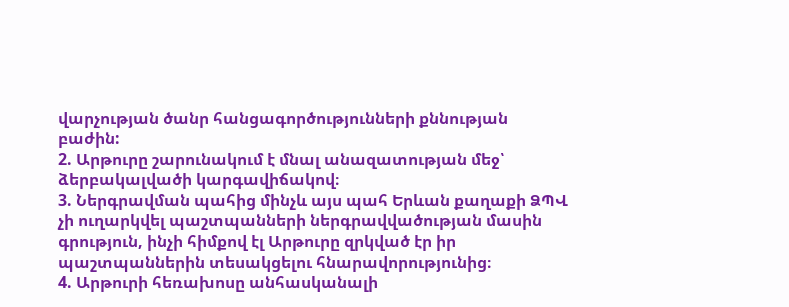վարչության ծանր հանցագործությունների քննության բաժին:
2. Արթուրը շարունակում է մնալ անազատության մեջ՝ ձերբակալվածի կարգավիճակով։
3. Ներգրավման պահից մինչև այս պահ Երևան քաղաքի ՁՊՎ չի ուղարկվել պաշտպանների ներգրավվածության մասին գրություն, ինչի հիմքով էլ Արթուրը զրկված էր իր պաշտպաններին տեսակցելու հնարավորությունից։
4. Արթուրի հեռախոսը անհասկանալի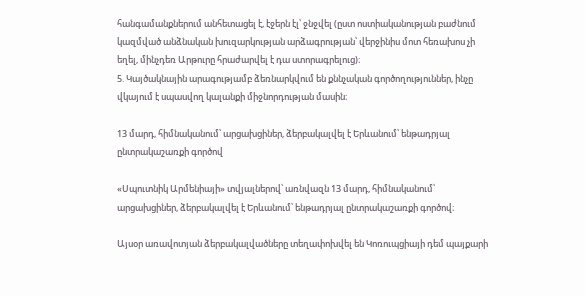հանգամանքներում անհետացել է, էջերն էլ՝ ջնջվել (ըստ ոստիականության բաժնում կազմված անձնական խուզարկության արձագրության՝ վերջինիս մոտ հեռախոս չի եղել, մինչդեռ Արթուրը հրաժարվել է դա ստորագրելուց)։
5. Կայծակնային արագությամբ ձեռնարկվում են քննչական գործողություններ, ինչը վկայում է սպասվող կալանքի միջնորդության մասին։

13 մարդ, հիմնականում՝ արցախցիներ, ձերբակալվել է Երևանում՝ ենթադրյալ ընտրակաշառքի գործով

«Սպուտնիկ Արմենիայի» տվյալներով՝ առնվազն 13 մարդ, հիմնականում՝ արցախցիներ, ձերբակալվել է Երևանում՝ ենթադրյալ ընտրակաշառքի գործով։

Այսօր առավոտյան ձերբակալվածները տեղափոխվել են Կոռուպցիայի դեմ պայքարի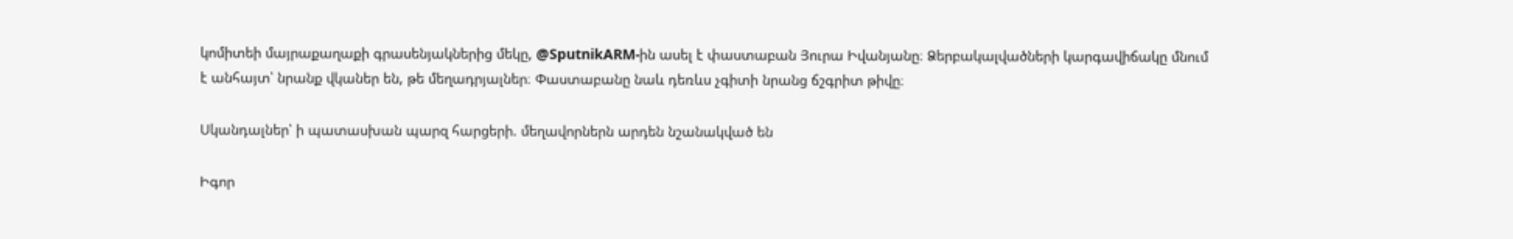կոմիտեի մայրաքաղաքի գրասենյակներից մեկը, @SputnikARM-ին ասել է փաստաբան Յուրա Իվանյանը։ Ձերբակալվածների կարգավիճակը մնում է անհայտ՝ նրանք վկաներ են, թե մեղադրյալներ։ Փաստաբանը նաև դեռևս չգիտի նրանց ճշգրիտ թիվը։

Սկանդալներ՝ ի պատասխան պարզ հարցերի. մեղավորներն արդեն նշանակված են

Իգոր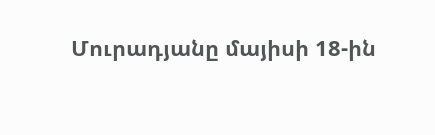Մուրադյանը մայիսի 18-ին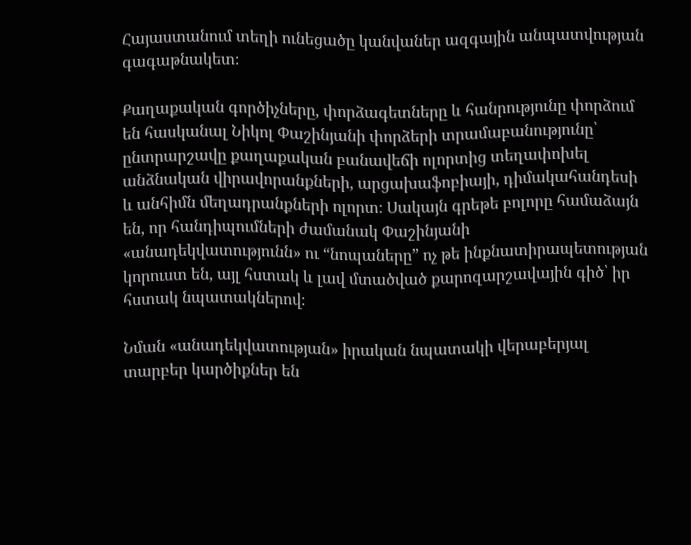Հայաստանում տեղի ունեցածը կանվաներ ազգային անպատվության գագաթնակետ։

Քաղաքական գործիչները, փորձագետները և հանրությունը փորձում են հասկանալ Նիկոլ Փաշինյանի փորձերի տրամաբանությունը՝ ընտրարշավը քաղաքական բանավեճի ոլորտից տեղափոխել անձնական վիրավորանքների, արցախաֆոբիայի, դիմակահանդեսի և անհիմն մեղադրանքների ոլորտ։ Սակայն գրեթե բոլորը համաձայն են, որ հանդիպումների ժամանակ Փաշինյանի «անադեկվատությունն» ու “նոպաները” ոչ թե ինքնատիրապետության կորուստ են, այլ հստակ և լավ մտածված քարոզարշավային գիծ՝ իր հստակ նպատակներով։

Նման «անադեկվատության» իրական նպատակի վերաբերյալ տարբեր կարծիքներ են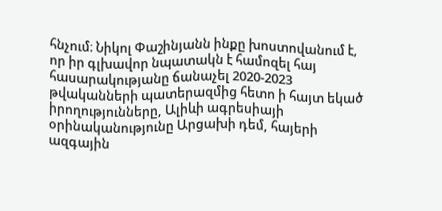հնչում։ Նիկոլ Փաշինյանն ինքը խոստովանում է, որ իր գլխավոր նպատակն է համոզել հայ հասարակությանը ճանաչել 2020-2023 թվականների պատերազմից հետո ի հայտ եկած իրողությունները, Ալիևի ագրեսիայի օրինականությունը Արցախի դեմ, հայերի ազգային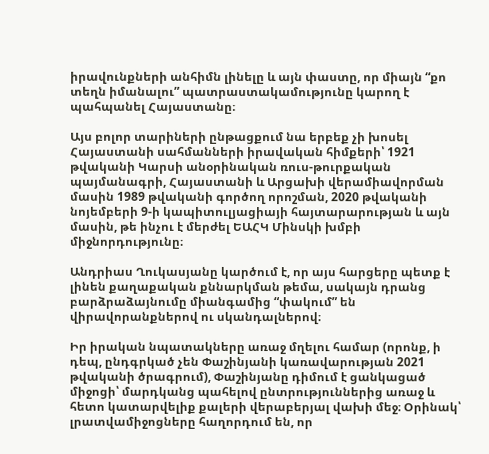իրավունքների անհիմն լինելը և այն փաստը, որ միայն “քո տեղն իմանալու” պատրաստակամությունը կարող է պահպանել Հայաստանը։

Այս բոլոր տարիների ընթացքում նա երբեք չի խոսել Հայաստանի սահմանների իրավական հիմքերի՝ 1921 թվականի Կարսի անօրինական ռուս-թուրքական պայմանագրի, Հայաստանի և Արցախի վերամիավորման մասին 1989 թվականի գործող որոշման, 2020 թվականի նոյեմբերի 9-ի կապիտուլյացիայի հայտարարության և այն մասին, թե ինչու է մերժել ԵԱՀԿ Մինսկի խմբի միջնորդությունը։

Անդրիաս Ղուկասյանը կարծում է, որ այս հարցերը պետք է լինեն քաղաքական քննարկման թեմա, սակայն դրանց բարձրաձայնումը միանգամից “փակում” են վիրավորանքներով ու սկանդալներով։

Իր իրական նպատակները առաջ մղելու համար (որոնք, ի դեպ, ընդգրկած չեն Փաշինյանի կառավարության 2021 թվականի ծրագրում), Փաշինյանը դիմում է ցանկացած միջոցի՝ մարդկանց պահելով ընտրություններից առաջ և հետո կատարվելիք քալերի վերաբերյալ վախի մեջ։ Օրինակ՝ լրատվամիջոցները հաղորդում են, որ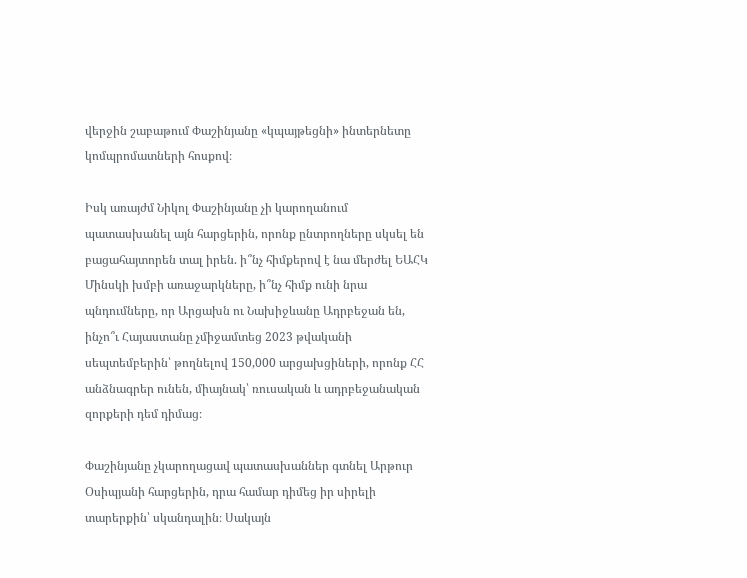վերջին շաբաթում Փաշինյանը «կպայթեցնի» ինտերնետը կոմպրոմատների հոսքով։

Իսկ առայժմ Նիկոլ Փաշինյանը չի կարողանում պատասխանել այն հարցերին, որոնք ընտրողները սկսել են բացահայտորեն տալ իրեն. ի՞նչ հիմքերով է նա մերժել ԵԱՀԿ Մինսկի խմբի առաջարկները, ի՞նչ հիմք ունի նրա պնդումները, որ Արցախն ու Նախիջևանը Ադրբեջան են, ինչո՞ւ Հայաստանը չմիջամտեց 2023 թվականի սեպտեմբերին՝ թողնելով 150,000 արցախցիների, որոնք ՀՀ անձնագրեր ունեն, միայնակ՝ ռուսական և ադրբեջանական զորքերի դեմ դիմաց։

Փաշինյանը չկարողացավ պատասխաններ գտնել Արթուր Օսիպյանի հարցերին, դրա համար դիմեց իր սիրելի տարերքին՝ սկանդալին։ Սակայն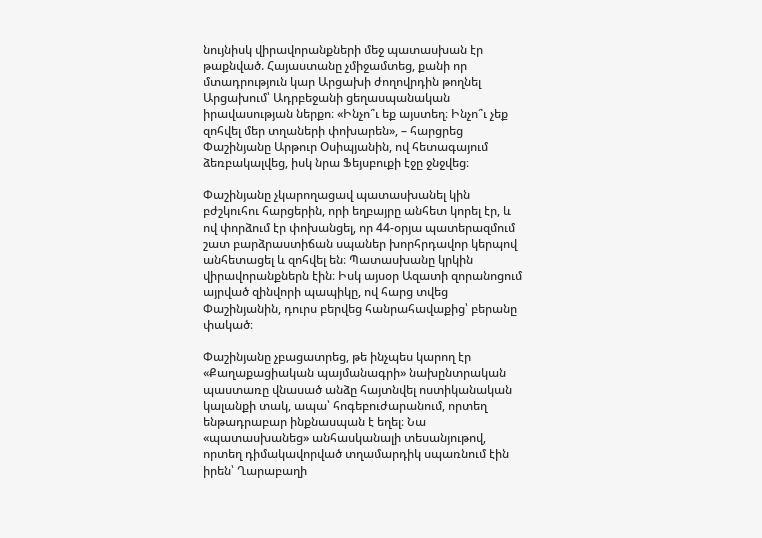նույնիսկ վիրավորանքների մեջ պատասխան էր թաքնված. Հայաստանը չմիջամտեց, քանի որ մտադրություն կար Արցախի ժողովրդին թողնել Արցախում՝ Ադրբեջանի ցեղասպանական իրավասության ներքո։ «Ինչո՞ւ եք այստեղ։ Ինչո՞ւ չեք զոհվել մեր տղաների փոխարեն», – հարցրեց Փաշինյանը Արթուր Օսիպյանին, ով հետագայում ձեռբակալվեց, իսկ նրա Ֆեյսբուքի էջը ջնջվեց։

Փաշինյանը չկարողացավ պատասխանել կին բժշկուհու հարցերին, որի եղբայրը անհետ կորել էր, և ով փորձում էր փոխանցել, որ 44-օրյա պատերազմում շատ բարձրաստիճան սպաներ խորհրդավոր կերպով անհետացել և զոհվել են։ Պատասխանը կրկին վիրավորանքներն էին։ Իսկ այսօր Ազատի զորանոցում այրված զինվորի պապիկը, ով հարց տվեց Փաշինյանին, դուրս բերվեց հանրահավաքից՝ բերանը փակած։

Փաշինյանը չբացատրեց, թե ինչպես կարող էր «Քաղաքացիական պայմանագրի» նախընտրական պաստառը վնասած անձը հայտնվել ոստիկանական կալանքի տակ, ապա՝ հոգեբուժարանում, որտեղ ենթադրաբար ինքնասպան է եղել։ Նա «պատասխանեց» անհասկանալի տեսանյութով, որտեղ դիմակավորված տղամարդիկ սպառնում էին իրեն՝ Ղարաբաղի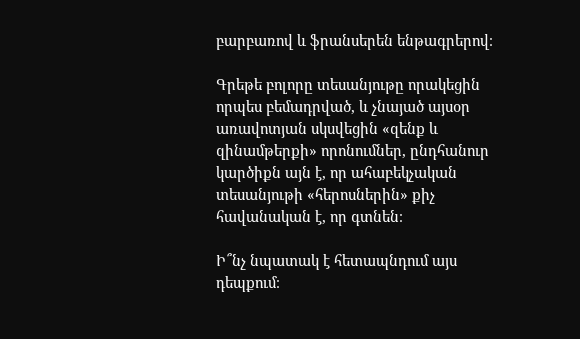բարբառով և ֆրանսերեն ենթագրերով։

Գրեթե բոլորը տեսանյութը որակեցին որպես բեմադրված, և չնայած այսօր առավոտյան սկսվեցին «զենք և զինամթերքի» որոնումներ, ընդհանուր կարծիքն այն է, որ ահաբեկչական տեսանյութի «հերոսներին» քիչ հավանական է, որ գտնեն։

Ի՞նչ նպատակ է հետապնդում այս դեպքում։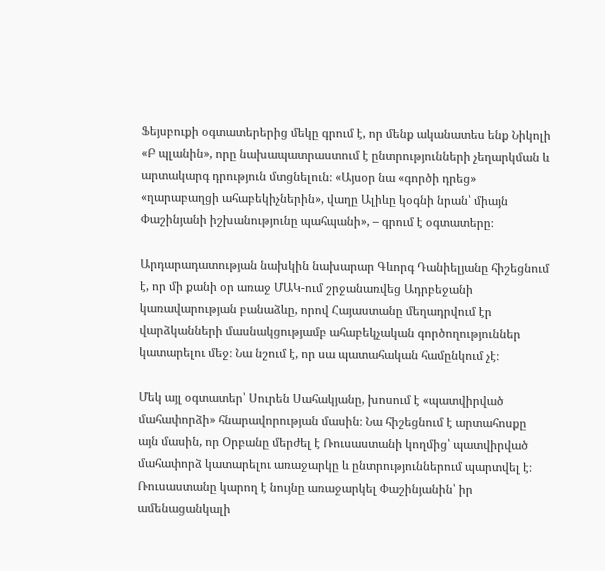Ֆեյսբուքի օգտատերերից մեկը գրում է, որ մենք ականատես ենք Նիկոլի «Բ պլանին», որը նախապատրաստում է ընտրությունների չեղարկման և արտակարգ դրություն մտցնելուն։ «Այսօր նա «գործի դրեց» «ղարաբաղցի ահաբեկիչներին», վաղը Ալիևը կօգնի նրան՝ միայն Փաշինյանի իշխանությունը պահպանի», – գրում է օգտատերը։

Արդարադատության նախկին նախարար Գևորգ Դանիելյանը հիշեցնում է, որ մի քանի օր առաջ ՄԱԿ-ում շրջանառվեց Ադրբեջանի կառավարության բանաձևը, որով Հայաստանը մեղադրվում էր վարձկանների մասնակցությամբ ահաբեկչական գործողություններ կատարելու մեջ։ Նա նշում է, որ սա պատահական համընկում չէ։

Մեկ այլ օգտատեր՝ Սուրեն Սահակյանը, խոսում է «պատվիրված մահափորձի» հնարավորության մասին։ Նա հիշեցնում է արտահոսքը այն մասին, որ Օրբանը մերժել է Ռուսաստանի կողմից՝ պատվիրված մահափորձ կատարելու առաջարկը և ընտրություններում պարտվել է։ Ռուսաստանը կարող է նույնը առաջարկել Փաշինյանին՝ իր ամենացանկալի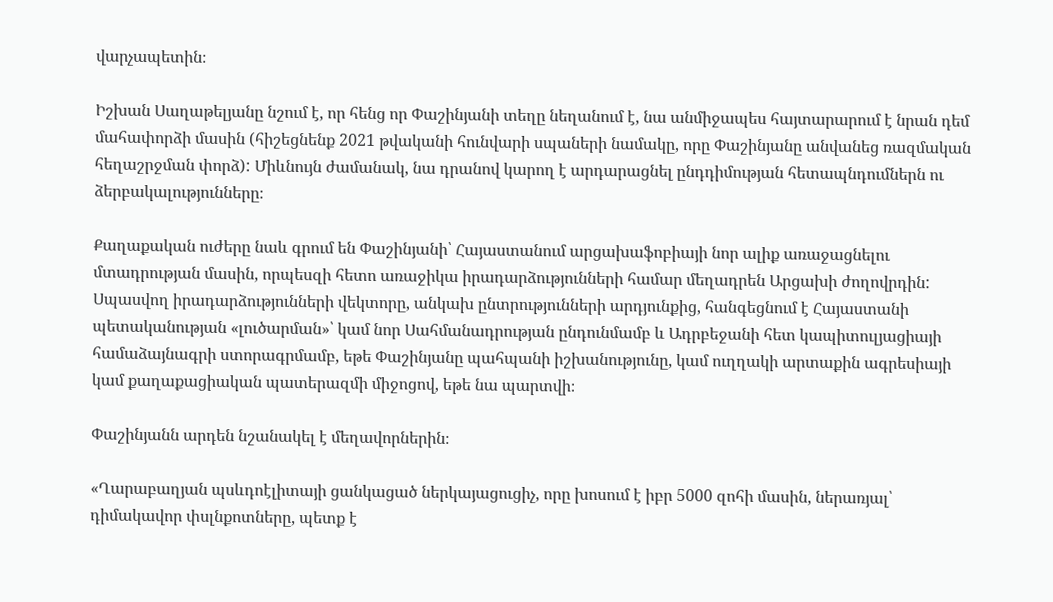վարչապետին։

Իշխան Սաղաթելյանը նշում է, որ հենց որ Փաշինյանի տեղը նեղանում է, նա անմիջապես հայտարարում է նրան դեմ մահափորձի մասին (հիշեցնենք 2021 թվականի հունվարի սպաների նամակը, որը Փաշինյանը անվանեց ռազմական հեղաշրջման փորձ): Միևնույն ժամանակ, նա դրանով կարող է արդարացնել ընդդիմության հետապնդումներն ու ձերբակալությունները։

Քաղաքական ուժերը նաև գրում են Փաշինյանի՝ Հայաստանում արցախաֆոբիայի նոր ալիք առաջացնելու մտադրության մասին, որպեսզի հետո առաջիկա իրադարձությունների համար մեղադրեն Արցախի ժողովրդին: Սպասվող իրադարձությունների վեկտորը, անկախ ընտրությունների արդյունքից, հանգեցնում է Հայաստանի պետականության «լուծարման»՝ կամ նոր Սահմանադրության ընդունմամբ և Ադրբեջանի հետ կապիտուլյացիայի համաձայնագրի ստորագրմամբ, եթե Փաշինյանը պահպանի իշխանությունը, կամ ուղղակի արտաքին ագրեսիայի կամ քաղաքացիական պատերազմի միջոցով, եթե նա պարտվի։

Փաշինյանն արդեն նշանակել է մեղավորներին։

«Ղարաբաղյան պսևդոէլիտայի ցանկացած ներկայացուցիչ, որը խոսում է իբր 5000 զոհի մասին, ներառյալ՝ դիմակավոր փսլնքոտները, պետք է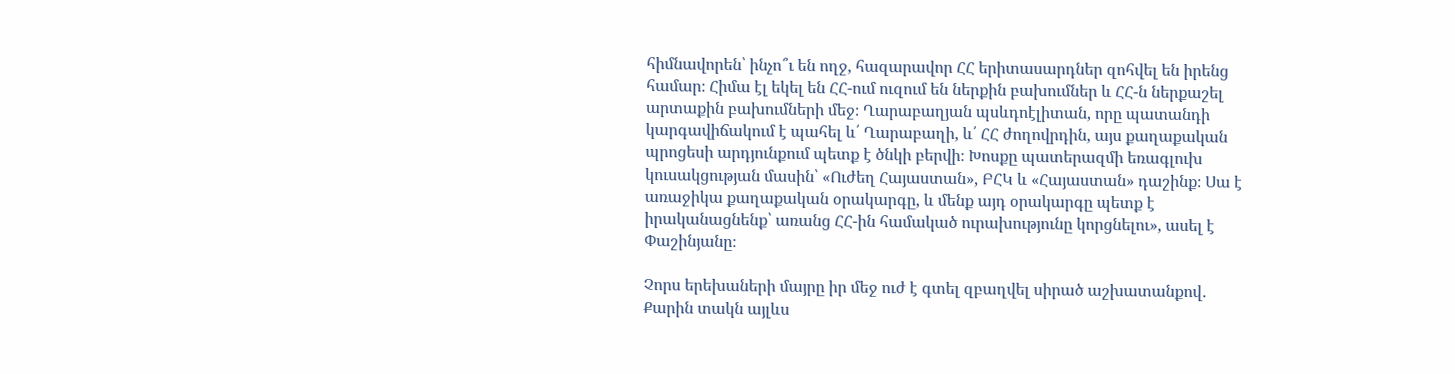հիմնավորեն՝ ինչո՞ւ են ողջ, հազարավոր ՀՀ երիտասարդներ զոհվել են իրենց համար։ Հիմա էլ եկել են ՀՀ-ում ուզում են ներքին բախումներ և ՀՀ-ն ներքաշել արտաքին բախումների մեջ։ Ղարաբաղյան պսևդոէլիտան, որը պատանդի կարգավիճակում է պահել և՛ Ղարաբաղի, և՛ ՀՀ ժողովրդին, այս քաղաքական պրոցեսի արդյունքում պետք է ծնկի բերվի։ Խոսքը պատերազմի եռագլուխ կուսակցության մասին՝ «Ուժեղ Հայաստան», ԲՀԿ և «Հայաստան» դաշինք։ Սա է առաջիկա քաղաքական օրակարգը, և մենք այդ օրակարգը պետք է իրականացնենք՝ առանց ՀՀ-ին համակած ուրախությունը կորցնելու», ասել է Փաշինյանը։

Չորս երեխաների մայրը իր մեջ ուժ է գտել զբաղվել սիրած աշխատանքով․ Քարին տակն այլևս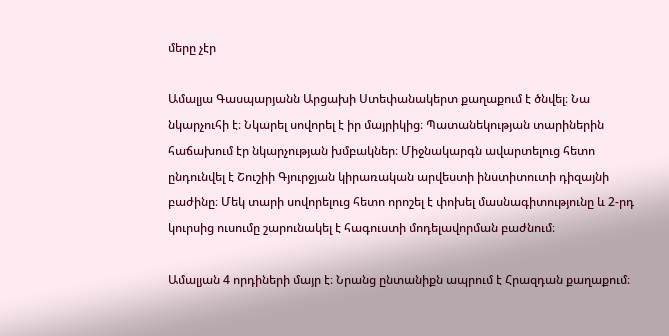մերը չէր

Ամալյա Գասպարյանն Արցախի Ստեփանակերտ քաղաքում է ծնվել։ Նա նկարչուհի է։ Նկարել սովորել է իր մայրիկից։ Պատանեկության տարիներին հաճախում էր նկարչության խմբակներ։ Միջնակարգն ավարտելուց հետո ընդունվել է Շուշիի Գյուրջյան կիրառական արվեստի ինստիտուտի դիզայնի բաժինը։ Մեկ տարի սովորելուց հետո որոշել է փոխել մասնագիտությունը և 2-րդ կուրսից ուսումը շարունակել է հագուստի մոդելավորման բաժնում։

Ամալյան 4 որդիների մայր է։ Նրանց ընտանիքն ապրում է Հրազդան քաղաքում։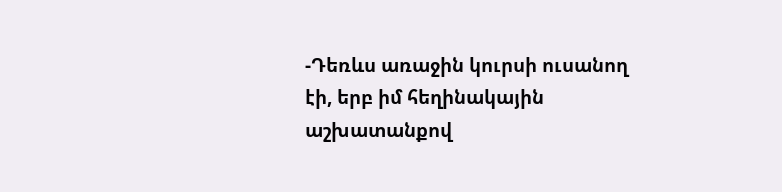-Դեռևս առաջին կուրսի ուսանող էի, երբ իմ հեղինակային աշխատանքով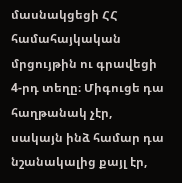մասնակցեցի ՀՀ համահայկական մրցույթին ու գրավեցի 4-րդ տեղը։ Միգուցե դա հաղթանակ չէր, սակայն ինձ համար դա նշանակալից քայլ էր,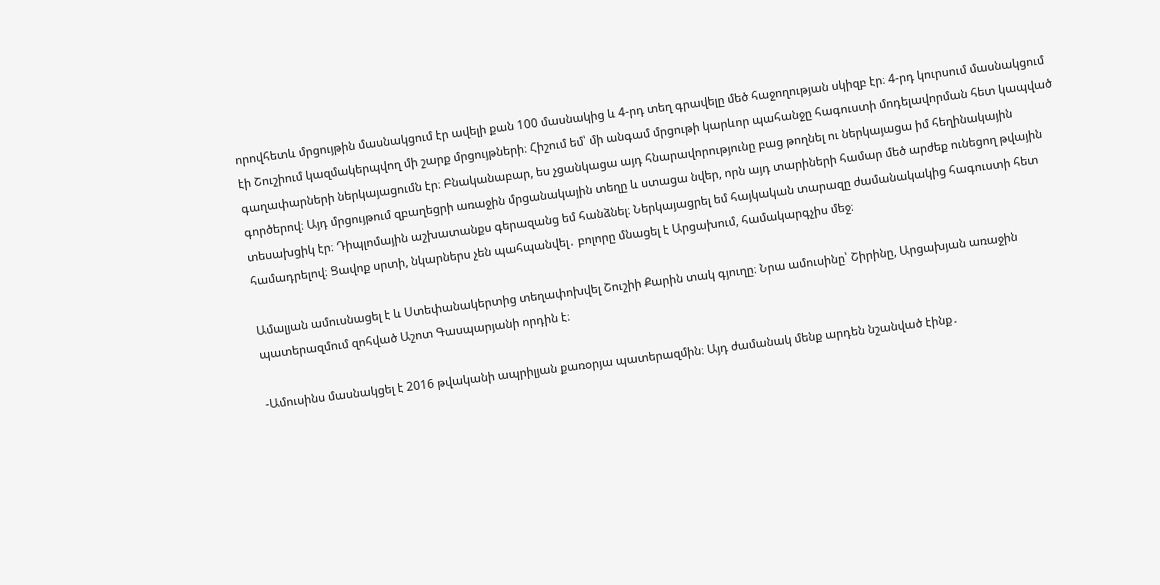որովհետև մրցույթին մասնակցում էր ավելի քան 100 մասնակից և 4-րդ տեղ գրավելը մեծ հաջողության սկիզբ էր։ 4-րդ կուրսում մասնակցում էի Շուշիում կազմակերպվող մի շարք մրցույթների։ Հիշում եմ՝ մի անգամ մրցութի կարևոր պահանջը հագուստի մոդելավորման հետ կապված գաղափարների ներկայացումն էր։ Բնականաբար, ես չցանկացա այդ հնարավորությունը բաց թողնել ու ներկայացա իմ հեղինակային գործերով։ Այդ մրցույթում զբաղեցրի առաջին մրցանակային տեղը և ստացա նվեր, որն այդ տարիների համար մեծ արժեք ունեցող թվային տեսախցիկ էր։ Դիպլոմային աշխատանքս գերազանց եմ հանձնել։ Ներկայացրել եմ հայկական տարազը ժամանակակից հագուստի հետ համադրելով։ Ցավոք սրտի, նկարներս չեն պահպանվել․ բոլորը մնացել է Արցախում, համակարգչիս մեջ։

Ամալյան ամուսնացել է և Ստեփանակերտից տեղափոխվել Շուշիի Քարին տակ գյուղը։ Նրա ամուսինը՝ Շիրինը, Արցախյան առաջին պատերազմում զոհված Աշոտ Գասպարյանի որդին է։

-Ամուսինս մասնակցել է 2016 թվականի ապրիլյան քառօրյա պատերազմին։ Այդ ժամանակ մենք արդեն նշանված էինք․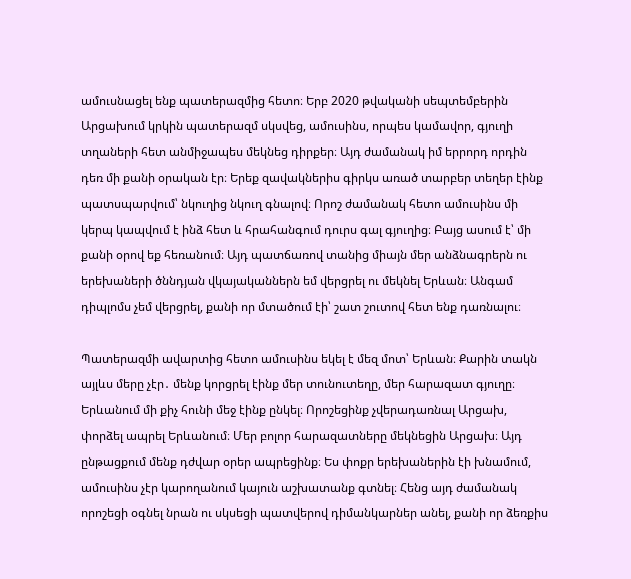ամուսնացել ենք պատերազմից հետո։ Երբ 2020 թվականի սեպտեմբերին Արցախում կրկին պատերազմ սկսվեց, ամուսինս, որպես կամավոր, գյուղի տղաների հետ անմիջապես մեկնեց դիրքեր։ Այդ ժամանակ իմ երրորդ որդին դեռ մի քանի օրական էր։ Երեք զավակներիս գիրկս առած տարբեր տեղեր էինք պատսպարվում՝ նկուղից նկուղ գնալով։ Որոշ ժամանակ հետո ամուսինս մի կերպ կապվում է ինձ հետ և հրահանգում դուրս գալ գյուղից։ Բայց ասում է՝ մի քանի օրով եք հեռանում։ Այդ պատճառով տանից միայն մեր անձնագրերն ու երեխաների ծննդյան վկայականներն եմ վերցրել ու մեկնել Երևան։ Անգամ դիպլոմս չեմ վերցրել, քանի որ մտածում էի՝ շատ շուտով հետ ենք դառնալու։

Պատերազմի ավարտից հետո ամուսինս եկել է մեզ մոտ՝ Երևան։ Քարին տակն այլևս մերը չէր․ մենք կորցրել էինք մեր տունուտեղը, մեր հարազատ գյուղը։ Երևանում մի քիչ հունի մեջ էինք ընկել։ Որոշեցինք չվերադառնալ Արցախ, փորձել ապրել Երևանում։ Մեր բոլոր հարազատները մեկնեցին Արցախ։ Այդ ընթացքում մենք դժվար օրեր ապրեցինք։ Ես փոքր երեխաներին էի խնամում, ամուսինս չէր կարողանում կայուն աշխատանք գտնել։ Հենց այդ ժամանակ որոշեցի օգնել նրան ու սկսեցի պատվերով դիմանկարներ անել, քանի որ ձեռքիս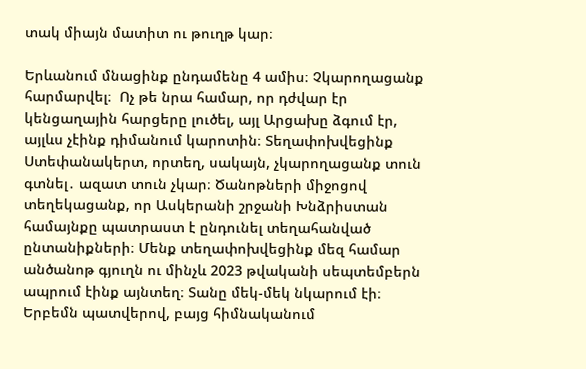տակ միայն մատիտ ու թուղթ կար։

Երևանում մնացինք ընդամենը 4 ամիս։ Չկարողացանք հարմարվել։  Ոչ թե նրա համար, որ դժվար էր կենցաղային հարցերը լուծել, այլ Արցախը ձգում էր, այլևս չէինք դիմանում կարոտին։ Տեղափոխվեցինք Ստեփանակերտ, որտեղ, սակայն, չկարողացանք տուն գտնել․ ազատ տուն չկար։ Ծանոթների միջոցով տեղեկացանք, որ Ասկերանի շրջանի Խնձրիստան համայնքը պատրաստ է ընդունել տեղահանված ընտանիքների։ Մենք տեղափոխվեցինք մեզ համար անծանոթ գյուղն ու մինչև 2023 թվականի սեպտեմբերն ապրում էինք այնտեղ։ Տանը մեկ-մեկ նկարում էի։ Երբեմն պատվերով, բայց հիմնականում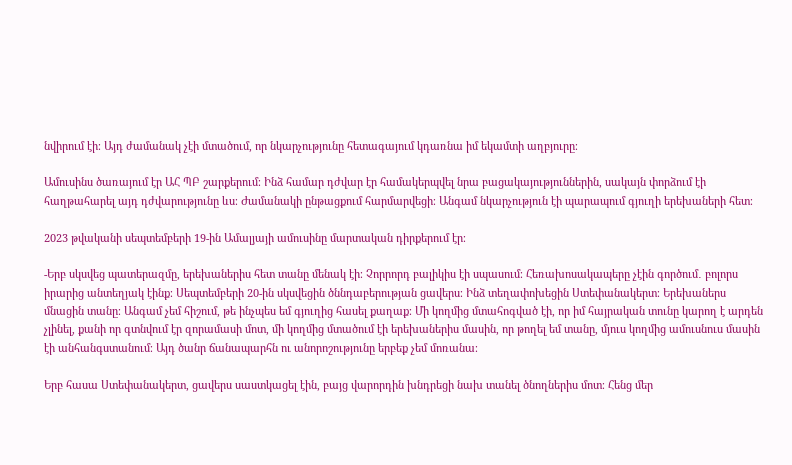նվիրում էի։ Այդ ժամանակ չէի մտածում, որ նկարչությունը հետագայում կդառնա իմ եկամտի աղբյուրը։

Ամուսինս ծառայում էր ԱՀ ՊԲ շարքերում։ Ինձ համար դժվար էր համակերպվել նրա բացակայություններին, սակայն փորձում էի հաղթահարել այդ դժվարությունը ևս։ Ժամանակի ընթացքում հարմարվեցի։ Անգամ նկարչություն էի պարապում գյուղի երեխաների հետ։

2023 թվականի սեպտեմբերի 19-ին Ամալյայի ամուսինը մարտական դիրքերում էր։

-Երբ սկսվեց պատերազմը, երեխաներիս հետ տանը մենակ էի։ Չորրորդ բալիկիս էի սպասում։ Հեռախոսակապերը չէին գործում․ բոլորս իրարից անտեղյակ էինք։ Սեպտեմբերի 20-ին սկսվեցին ծննդաբերության ցավերս։ Ինձ տեղափոխեցին Ստեփանակերտ։ Երեխաներս մնացին տանը։ Անգամ չեմ հիշում, թե ինչպես եմ գյուղից հասել քաղաք։ Մի կողմից մտահոգված էի, որ իմ հայրական տունը կարող է արդեն չլինել, քանի որ գտնվում էր զորամասի մոտ, մի կողմից մտածում էի երեխաներիս մասին, որ թողել եմ տանը, մյուս կողմից ամուսնուս մասին էի անհանգստանում։ Այդ ծանր ճանապարհն ու անորոշությունը երբեք չեմ մոռանա։

Երբ հասա Ստեփանակերտ, ցավերս սաստկացել էին, բայց վարորդին խնդրեցի նախ տանել ծնողներիս մոտ։ Հենց մեր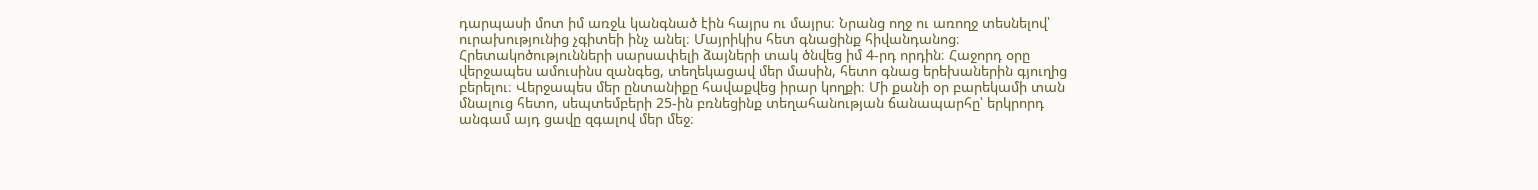դարպասի մոտ իմ առջև կանգնած էին հայրս ու մայրս։ Նրանց ողջ ու առողջ տեսնելով՝ ուրախությունից չգիտեի ինչ անել։ Մայրիկիս հետ գնացինք հիվանդանոց։ Հրետակոծությունների սարսափելի ձայների տակ ծնվեց իմ 4-րդ որդին։ Հաջորդ օրը վերջապես ամուսինս զանգեց, տեղեկացավ մեր մասին, հետո գնաց երեխաներին գյուղից բերելու։ Վերջապես մեր ընտանիքը հավաքվեց իրար կողքի։ Մի քանի օր բարեկամի տան մնալուց հետո, սեպտեմբերի 25-ին բռնեցինք տեղահանության ճանապարհը՝ երկրորդ անգամ այդ ցավը զգալով մեր մեջ։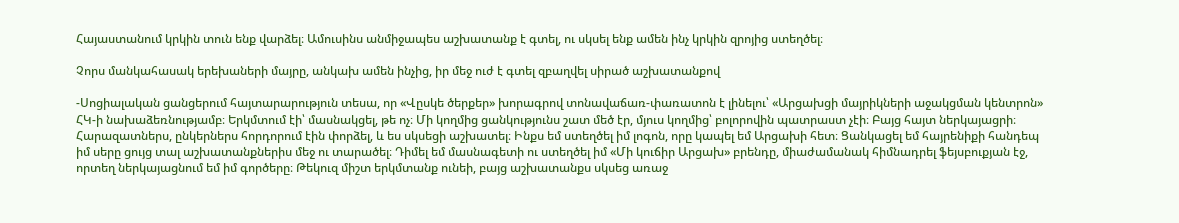Հայաստանում կրկին տուն ենք վարձել։ Ամուսինս անմիջապես աշխատանք է գտել, ու սկսել ենք ամեն ինչ կրկին զրոյից ստեղծել։

Չորս մանկահասակ երեխաների մայրը, անկախ ամեն ինչից, իր մեջ ուժ է գտել զբաղվել սիրած աշխատանքով

-Սոցիալական ցանցերում հայտարարություն տեսա, որ «Վըսկե ծերքեր» խորագրով տոնավաճառ-փառատոն է լինելու՝ «Արցախցի մայրիկների աջակցման կենտրոն» ՀԿ-ի նախաձեռնությամբ։ Երկմտում էի՝ մասնակցել, թե ոչ։ Մի կողմից ցանկությունս շատ մեծ էր, մյուս կողմից՝ բոլորովին պատրաստ չէի։ Բայց հայտ ներկայացրի։ Հարազատներս, ընկերներս հորդորում էին փորձել, և ես սկսեցի աշխատել։ Ինքս եմ ստեղծել իմ լոգոն, որը կապել եմ Արցախի հետ։ Ցանկացել եմ հայրենիքի հանդեպ իմ սերը ցույց տալ աշխատանքներիս մեջ ու տարածել։ Դիմել եմ մասնագետի ու ստեղծել իմ «Մի կուճիր Արցախ» բրենդը, միաժամանակ հիմնադրել ֆեյսբուքյան էջ, որտեղ ներկայացնում եմ իմ գործերը։ Թեկուզ միշտ երկմտանք ունեի, բայց աշխատանքս սկսեց առաջ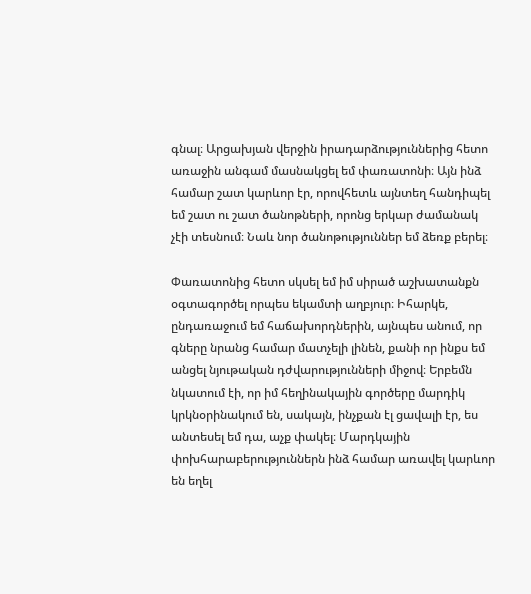գնալ։ Արցախյան վերջին իրադարձություններից հետո առաջին անգամ մասնակցել եմ փառատոնի։ Այն ինձ համար շատ կարևոր էր, որովհետև այնտեղ հանդիպել եմ շատ ու շատ ծանոթների, որոնց երկար ժամանակ չէի տեսնում։ Նաև նոր ծանոթություններ եմ ձեռք բերել։

Փառատոնից հետո սկսել եմ իմ սիրած աշխատանքն օգտագործել որպես եկամտի աղբյուր։ Իհարկե, ընդառաջում եմ հաճախորդներին, այնպես անում, որ գները նրանց համար մատչելի լինեն, քանի որ ինքս եմ անցել նյութական դժվարությունների միջով։ Երբեմն նկատում էի, որ իմ հեղինակային գործերը մարդիկ կրկնօրինակում են, սակայն, ինչքան էլ ցավալի էր, ես անտեսել եմ դա, աչք փակել։ Մարդկային փոխհարաբերություններն ինձ համար առավել կարևոր են եղել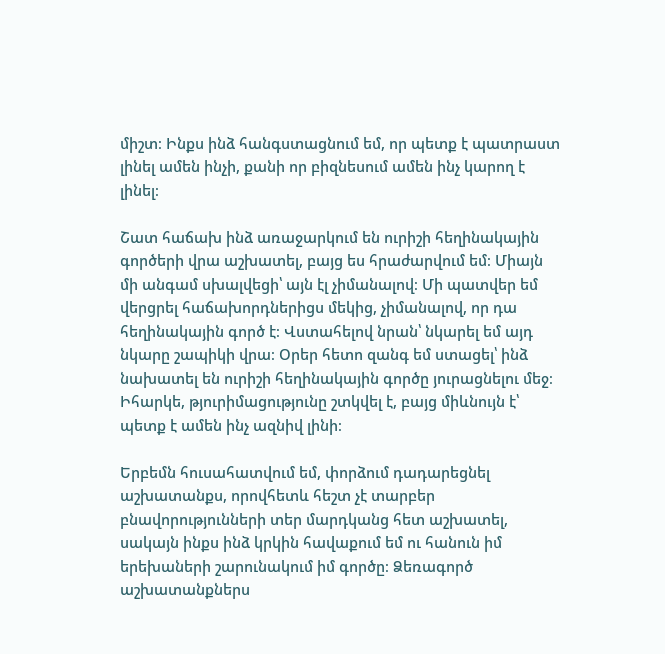միշտ։ Ինքս ինձ հանգստացնում եմ, որ պետք է պատրաստ լինել ամեն ինչի, քանի որ բիզնեսում ամեն ինչ կարող է լինել։

Շատ հաճախ ինձ առաջարկում են ուրիշի հեղինակային գործերի վրա աշխատել, բայց ես հրաժարվում եմ։ Միայն մի անգամ սխալվեցի՝ այն էլ չիմանալով։ Մի պատվեր եմ վերցրել հաճախորդներիցս մեկից, չիմանալով, որ դա հեղինակային գործ է։ Վստահելով նրան՝ նկարել եմ այդ նկարը շապիկի վրա։ Օրեր հետո զանգ եմ ստացել՝ ինձ նախատել են ուրիշի հեղինակային գործը յուրացնելու մեջ։ Իհարկե, թյուրիմացությունը շտկվել է, բայց միևնույն է՝ պետք է ամեն ինչ ազնիվ լինի։

Երբեմն հուսահատվում եմ, փորձում դադարեցնել աշխատանքս, որովհետև հեշտ չէ տարբեր բնավորությունների տեր մարդկանց հետ աշխատել, սակայն ինքս ինձ կրկին հավաքում եմ ու հանուն իմ երեխաների շարունակում իմ գործը։ Ձեռագործ աշխատանքներս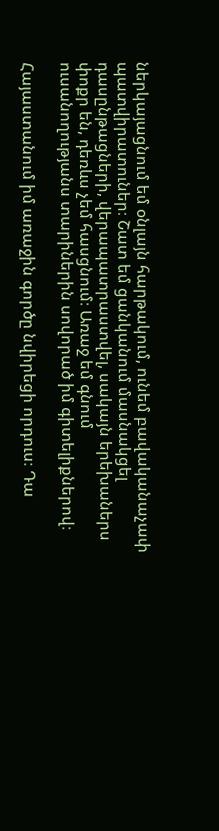ներկայացնում եմ օնլայն հարթակում, ունեմ բավականաչափ պատվիրատուներ։ Շատ եմ ցանկանում մասնակցել դասընթացների, վերապատրաստվել, սակայն երեխաներս փոքր են, դեռևս չեմ հասցնում։ Առաջ եմ գնում ուսանողությանս տարիներին սովորած իմ գիտելիքներով։

Հայաստանում իմ առաջին գործը նվիրեցի որդուս։ Դա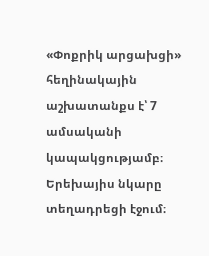«Փոքրիկ արցախցի» հեղինակային աշխատանքս է՝ 7 ամսականի կապակցությամբ։  Երեխայիս նկարը տեղադրեցի էջում։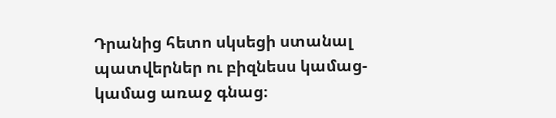Դրանից հետո սկսեցի ստանալ պատվերներ ու բիզնեսս կամաց-կամաց առաջ գնաց։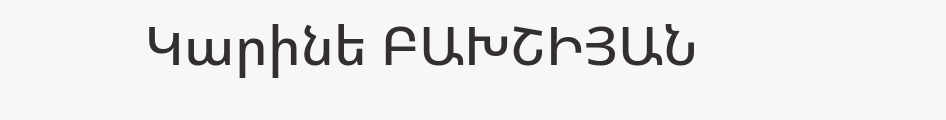Կարինե ԲԱԽՇԻՅԱՆ